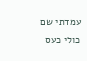עמדתי שם כולי כעס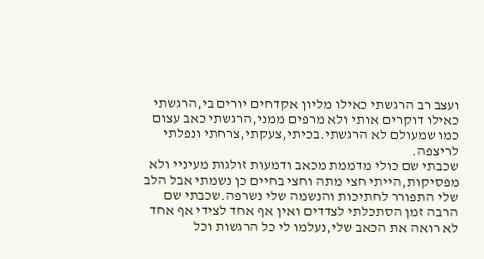ועצב רב הרגשתי כאילו מליון אקדחים יורים בי,הרגשתי כאילו דוקרים אותי ולא מרפים ממני,הרגשתי כאב עצום כמו שמעולם לא הרגשתי.בכיתי,צעקתי,צרחתי ונפלתי לריצפה.
שכבתי שם כולי מדממת מכאב ודמעות זולגות מעיניי ולא מפסיקות,הייתי חצי מתה וחצי בחיים כן נשמתי אבל הלב שלי התפורר לחתיכות והנשמה שלי נשרפה.שכבתי שם הרבה זמן הסתכלתי לצדדים ואין אף אחד לצידי אף אחד לא רואה את הכאב שלי,נעלמו לי כל הרגשות וכל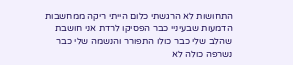התחושות לא הרגשתי כלום הייתי ריקה ממחשבות
הדמעות שבעיניי כבר הפסיקו לרדת אני חושבת שהלב שלי כבר כולו התפורר והנשמה שלי כבר נשרפה כולה לא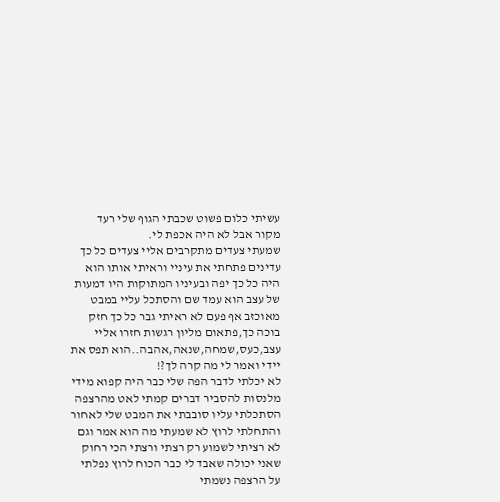עשיתי כלום פשוט שכבתי הגוף שלי רעד מקור אבל לא היה אכפת לי.
שמעתי צעדים מתקרבים אליי צעדים כל כך עדינים פתחתי את עיניי וראיתי אותו הוא היה כל כך יפה ובעיניו המתוקות היו דמעות של עצב הוא עמד שם והסתכל עליי במבט מאוכזב אף פעם לא ראיתי גבר כל כך חזק בוכה כך,פתאום מליון רגשות חזרו אליי עצב,כעס,שמחה,שנאה,אהבה..הוא תפס את יידי ואמר לי מה קרה לך?!
לא יכלתי לדבר הפה שלי כבר היה קפוא מידי מלנסות להסביר דברים קמתי לאט מהרצפה הסתכלתי עליו סובבתי את המבט שלי לאחור והתחלתי לרוץ לא שמעתי מה הוא אמר וגם לא רציתי לשמוע רק רצתי ורצתי הכי רחוק שאני יכולה שאבד לי כבר הכוח לרוץ נפלתי על הרצפה נשמתי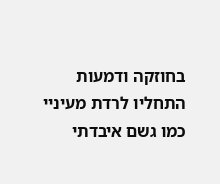בחוזקה ודמעות התחליו לרדת מעיניי כמו גשם איבדתי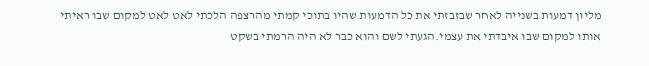מליון דמעות בשנייה לאחר שבזבזתי את כל הדמעות שהיו בתוכי קמתי מהרצפה הלכתי לאט לאט למקום שבו ראיתי אותו למקום שבו איבדתי את עצמי.הגעתי לשם והוא כבר לא היה הרמתי בשקט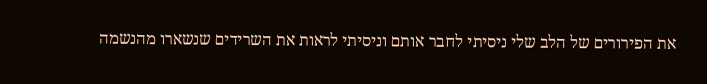את הפירורים של הלב שלי ניסיתי לחבר אותם וניסיתי לראות את השרידים שנשארו מהנשמה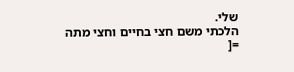שלי.
הלכתי משם חצי בחיים וחצי מתה =[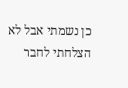כן נשמתי אבל לא הצלחתי לחבר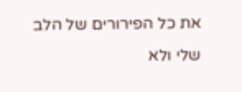את כל הפירורים של הלב שלי ולא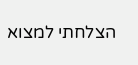הצלחתי למצוא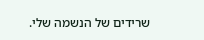שרידים של הנשמה שלי.